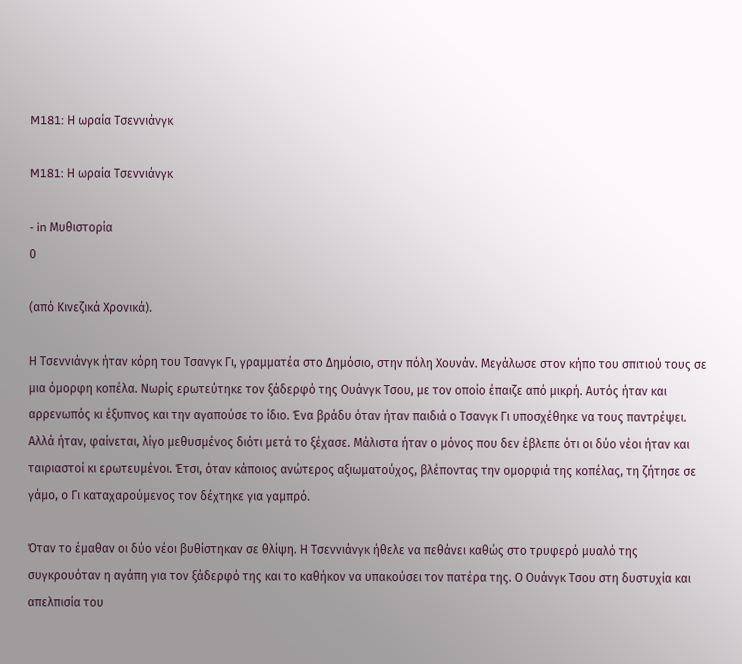M181: Η ωραία Τσεννιάνγκ

M181: Η ωραία Τσεννιάνγκ

- in Μυθιστορία
0

(από Κινεζικά Χρονικά).

Η Τσεννιάνγκ ήταν κόρη του Τσανγκ Γι, γραμματέα στο Δημόσιο, στην πόλη Χουνάν. Μεγάλωσε στον κήπο του σπιτιού τους σε μια όμορφη κοπέλα. Νωρίς ερωτεύτηκε τον ξάδερφό της Ουάνγκ Τσου, με τον οποίο έπαιζε από μικρή. Αυτός ήταν και αρρενωπός κι έξυπνος και την αγαπούσε το ίδιο. Ένα βράδυ όταν ήταν παιδιά ο Τσανγκ Γι υποσχέθηκε να τους παντρέψει. Αλλά ήταν, φαίνεται, λίγο μεθυσμένος διότι μετά το ξέχασε. Μάλιστα ήταν ο μόνος που δεν έβλεπε ότι οι δύο νέοι ήταν και ταιριαστοί κι ερωτευμένοι. Έτσι, όταν κάποιος ανώτερος αξιωματούχος, βλέποντας την ομορφιά της κοπέλας, τη ζήτησε σε γάμο, ο Γι καταχαρούμενος τον δέχτηκε για γαμπρό.

Όταν το έμαθαν οι δύο νέοι βυθίστηκαν σε θλίψη. Η Τσεννιάνγκ ήθελε να πεθάνει καθώς στο τρυφερό μυαλό της συγκρουόταν η αγάπη για τον ξάδερφό της και το καθήκον να υπακούσει τον πατέρα της. Ο Ουάνγκ Τσου στη δυστυχία και απελπισία του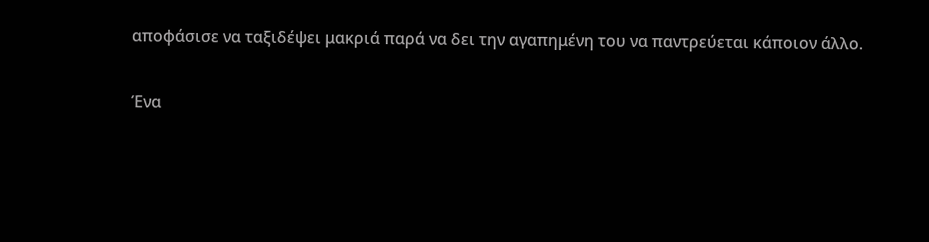αποφάσισε να ταξιδέψει μακριά παρά να δει την αγαπημένη του να παντρεύεται κάποιον άλλο.

Ένα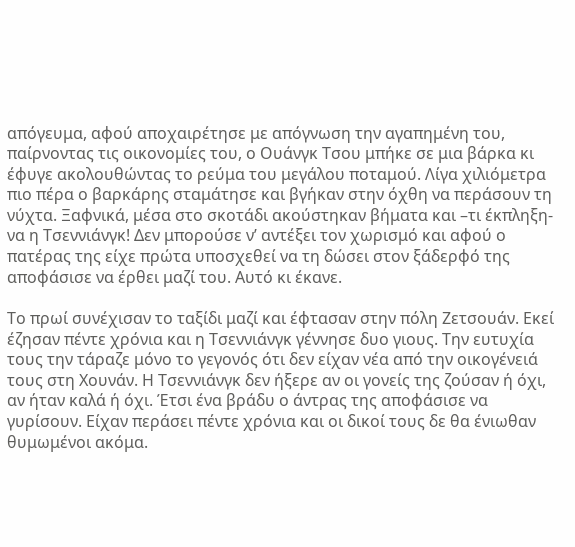απόγευμα, αφού αποχαιρέτησε με απόγνωση την αγαπημένη του, παίρνοντας τις οικονομίες του, ο Ουάνγκ Τσου μπήκε σε μια βάρκα κι έφυγε ακολουθώντας το ρεύμα του μεγάλου ποταμού. Λίγα χιλιόμετρα πιο πέρα ο βαρκάρης σταμάτησε και βγήκαν στην όχθη να περάσουν τη νύχτα. Ξαφνικά, μέσα στο σκοτάδι ακούστηκαν βήματα και –τι έκπληξη- να η Τσεννιάνγκ! Δεν μπορούσε ν’ αντέξει τον χωρισμό και αφού ο πατέρας της είχε πρώτα υποσχεθεί να τη δώσει στον ξάδερφό της αποφάσισε να έρθει μαζί του. Αυτό κι έκανε.

Το πρωί συνέχισαν το ταξίδι μαζί και έφτασαν στην πόλη Ζετσουάν. Εκεί έζησαν πέντε χρόνια και η Τσεννιάνγκ γέννησε δυο γιους. Την ευτυχία τους την τάραζε μόνο το γεγονός ότι δεν είχαν νέα από την οικογένειά τους στη Χουνάν. Η Τσεννιάνγκ δεν ήξερε αν οι γονείς της ζούσαν ή όχι, αν ήταν καλά ή όχι. Έτσι ένα βράδυ ο άντρας της αποφάσισε να γυρίσουν. Είχαν περάσει πέντε χρόνια και οι δικοί τους δε θα ένιωθαν θυμωμένοι ακόμα.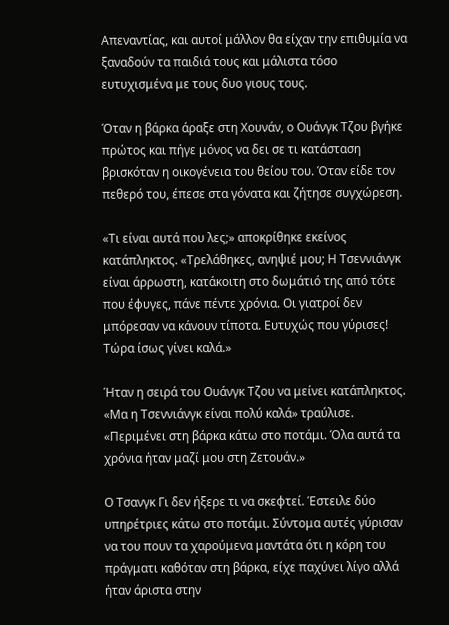Απεναντίας, και αυτοί μάλλον θα είχαν την επιθυμία να ξαναδούν τα παιδιά τους και μάλιστα τόσο ευτυχισμένα με τους δυο γιους τους.

Όταν η βάρκα άραξε στη Χουνάν, ο Ουάνγκ Τζου βγήκε πρώτος και πήγε μόνος να δει σε τι κατάσταση βρισκόταν η οικογένεια του θείου του. Όταν είδε τον πεθερό του, έπεσε στα γόνατα και ζήτησε συγχώρεση.

«Τι είναι αυτά που λες;» αποκρίθηκε εκείνος κατάπληκτος. «Τρελάθηκες, ανηψιέ μου; Η Τσεννιάνγκ είναι άρρωστη, κατάκοιτη στο δωμάτιό της από τότε που έφυγες, πάνε πέντε χρόνια. Οι γιατροί δεν μπόρεσαν να κάνουν τίποτα. Ευτυχώς που γύρισες! Τώρα ίσως γίνει καλά.»

Ήταν η σειρά του Ουάνγκ Τζου να μείνει κατάπληκτος. «Μα η Τσεννιάνγκ είναι πολύ καλά» τραύλισε. «Περιμένει στη βάρκα κάτω στο ποτάμι. Όλα αυτά τα χρόνια ήταν μαζί μου στη Ζετουάν.»

Ο Τσανγκ Γι δεν ήξερε τι να σκεφτεί. Έστειλε δύο υπηρέτριες κάτω στο ποτάμι. Σύντομα αυτές γύρισαν να του πουν τα χαρούμενα μαντάτα ότι η κόρη του πράγματι καθόταν στη βάρκα, είχε παχύνει λίγο αλλά ήταν άριστα στην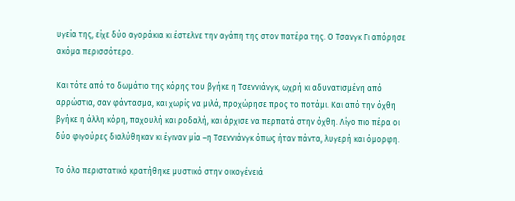υγεία της, είχε δύο αγοράκια κι έστελνε την αγάπη της στον πατέρα της. Ο Τσανγκ Γι απόρησε ακόμα περισσότερο.

Και τότε από το δωμάτιο της κόρης του βγήκε η Τσεννιάνγκ, ωχρή κι αδυνατισμένη από αρρώστια, σαν φάντασμα, και χωρίς να μιλά, προχώρησε προς το ποτάμι. Και από την όχθη βγήκε η άλλη κόρη, παχουλή και ροδαλή, και άρχισε να περπατά στην όχθη. Λίγο πιο πέρα οι δύο φιγούρες διαλύθηκαν κι έγιναν μία –η Τσεννιάνγκ όπως ήταν πάντα, λυγερή και όμορφη.

Το όλο περιστατικό κρατήθηκε μυστικό στην οικογένειά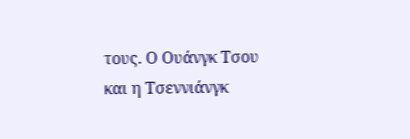τους. Ο Ουάνγκ Τσου και η Τσεννιάνγκ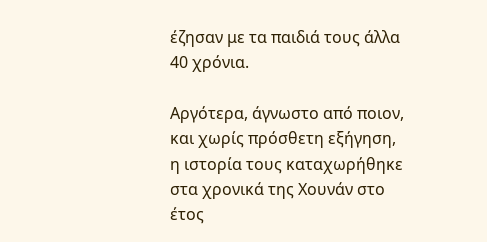έζησαν με τα παιδιά τους άλλα 40 χρόνια.

Αργότερα, άγνωστο από ποιον, και χωρίς πρόσθετη εξήγηση, η ιστορία τους καταχωρήθηκε στα χρονικά της Χουνάν στο έτος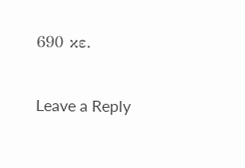690 κε.

Leave a Reply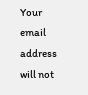Your email address will not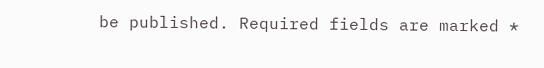be published. Required fields are marked *